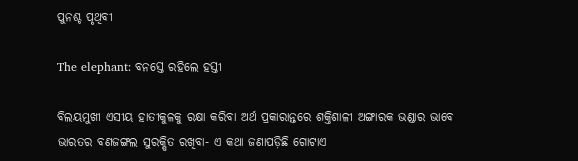ପୁନଶ୍ଚ ପୃଥିବୀ

The elephant: ବନସ୍ତେ ରହିଲେ ହସ୍ତୀ

ବିଲୟମୁଖୀ ଏସୀୟ ହାତୀକୁଳକୁ ରକ୍ଷା କରିବା ଅର୍ଥ ପ୍ରକାରାନ୍ତରେ ଶକ୍ତିଶାଳୀ ଅଙ୍ଗାରକ ଭଣ୍ଡାର ଭାବେ ଭାରତର ବଣଜଙ୍ଗଲ ସୁରକ୍ଷିତ ରଖିବା- ଏ କଥା ଜଣାପଡ଼ିଛି ଗୋଟାଏ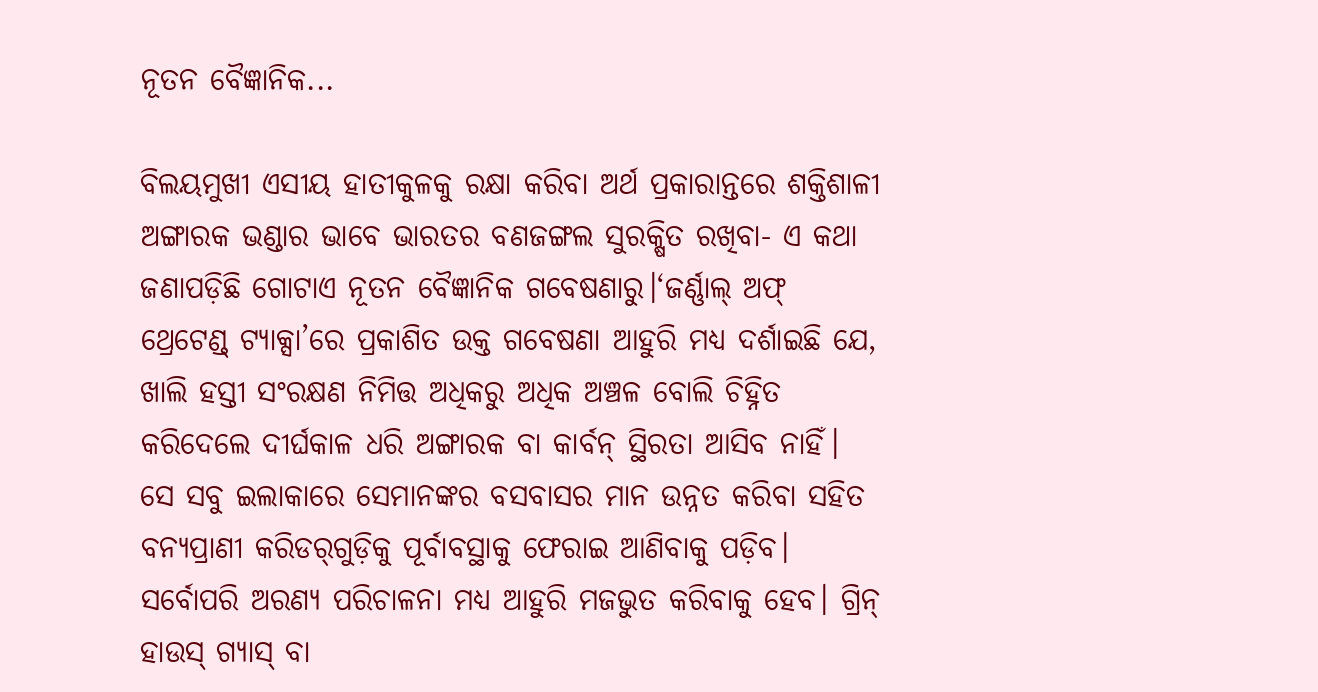ନୂତନ ବୈଜ୍ଞାନିକ...

ବିଲୟମୁଖୀ ଏସୀୟ ହାତୀକୁଳକୁ ରକ୍ଷା କରିବା ଅର୍ଥ ପ୍ରକାରାନ୍ତରେ ଶକ୍ତିଶାଳୀ ଅଙ୍ଗାରକ ଭଣ୍ଡାର ଭାବେ ଭାରତର ବଣଜଙ୍ଗଲ ସୁରକ୍ଷିତ ରଖିବା- ଏ କଥା ଜଣାପଡ଼ିଛି ଗୋଟାଏ ନୂତନ ବୈଜ୍ଞାନିକ ଗବେଷଣାରୁ।‘ଜର୍ଣ୍ଣାଲ୍‌ ଅଫ୍‌ ଥ୍ରେଟେଣ୍ଡ୍‌ ଟ୍ୟାକ୍ସା’ରେ ପ୍ରକାଶିତ ଉକ୍ତ ଗବେଷଣା ଆହୁରି ମଧ୍ୟ ଦର୍ଶାଇଛି ଯେ, ଖାଲି ହସ୍ତୀ ସଂରକ୍ଷଣ ନିମିତ୍ତ ଅଧିକରୁ ଅଧିକ ଅଞ୍ଚଳ ବୋଲି ଚିହ୍ନିତ କରିଦେଲେ ଦୀର୍ଘକାଳ ଧରି ଅଙ୍ଗାରକ ବା କାର୍ବନ୍‌ ସ୍ଥିରତା ଆସିବ ନାହିଁ। ସେ ସବୁ ଇଲାକାରେ ସେମାନଙ୍କର ବସବାସର ମାନ ଉନ୍ନତ କରିବା ସହିତ ବନ୍ୟପ୍ରାଣୀ କରିଡର୍‌ଗୁଡ଼ିକୁ ପୂର୍ବାବସ୍ଥାକୁ ଫେରାଇ ଆଣିବାକୁ ପଡ଼ିବ। ସର୍ବୋପରି ଅରଣ୍ୟ ପରିଚାଳନା ମଧ୍ୟ ଆହୁରି ମଜଭୁତ କରିବାକୁ ହେବ। ଗ୍ରିନ୍‌ ହାଉସ୍‌ ଗ୍ୟାସ୍‌ ବା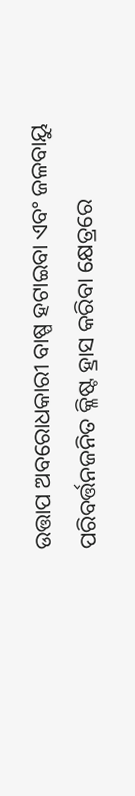ଉତ୍ତାପ ଅବରୋଧକାରୀ ବାଷ୍ପ ହଟାଇବା ଏବଂ ଜଳବାୟୁ ପରିବର୍ତ୍ତନଜନିତ କ୍ଳିଷ୍ଟ ହ୍ରାସ କରିବା କ୍ଷେତ୍ରରେ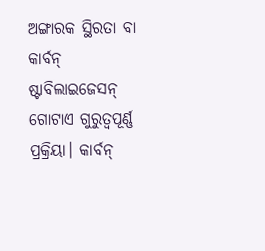ଅଙ୍ଗାରକ ସ୍ଥିରତା ବା କାର୍ବନ୍‌ ଷ୍ଟାବିଲାଇଜେସନ୍‌ ଗୋଟାଏ ଗୁରୁତ୍ବପୂର୍ଣ୍ଣ ପ୍ରକ୍ରିୟା। କାର୍ବନ୍‌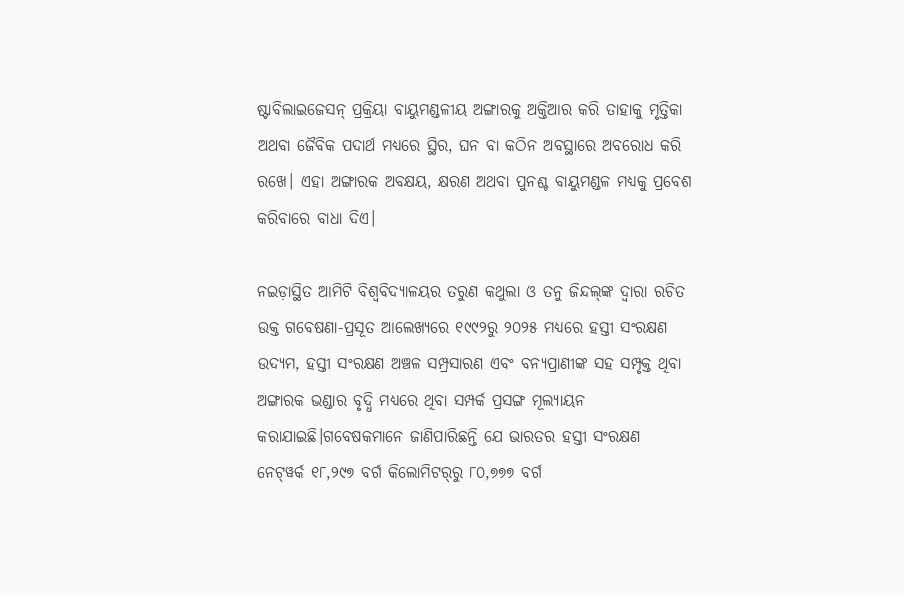ଷ୍ଟାବିଲାଇଜେସନ୍‌ ପ୍ରକ୍ରିୟା ବାୟୁମଣ୍ଡଳୀୟ ଅଙ୍ଗାରକୁ ଅକ୍ତିଆର କରି ତାହାକୁ ମୃତ୍ତିକା ଅଥବା ଜୈବିକ ପଦାର୍ଥ ମଧ୍ୟରେ ସ୍ଥିର, ଘନ ବା କଠିନ ଅବସ୍ଥାରେ ଅବରୋଧ କରି ରଖେ। ଏହା ଅଙ୍ଗାରକ ଅବକ୍ଷୟ, କ୍ଷରଣ ଅଥବା ପୁନଶ୍ଚ ବାୟୁମଣ୍ଡଳ ମଧ୍ୟକୁ ପ୍ରବେଶ କରିବାରେ ବାଧା ଦିଏ।

ନଇଡ଼ାସ୍ଥିତ ଆମିଟି ବିଶ୍ବବିଦ୍ୟାଳୟର ତରୁଣ କଥୁଲା ଓ ତନୁ ଜିନ୍ଦଲ୍‌ଙ୍କ ଦ୍ବାରା ରଚିତ ଉକ୍ତ ଗବେଷଣା-ପ୍ରସୂତ ଆଲେଖ୍ୟରେ ୧୯୯୨ରୁ ୨୦୨୫ ମଧ୍ୟରେ ହସ୍ତୀ ସଂରକ୍ଷଣ ଉଦ୍ୟମ, ହସ୍ତୀ ସଂରକ୍ଷଣ ଅଞ୍ଚଳ ସମ୍ପ୍ରସାରଣ ଏବଂ ବନ୍ୟପ୍ରାଣୀଙ୍କ ସହ ସମ୍ପୃକ୍ତ ଥିବା ଅଙ୍ଗାରକ ଭଣ୍ଡାର ବୃଦ୍ଧି ମଧ୍ୟରେ ଥିବା ସମ୍ପର୍କ ପ୍ରସଙ୍ଗ ମୂଲ୍ୟାୟନ କରାଯାଇଛି।ଗବେଷକମାନେ ଜାଣିପାରିଛନ୍ତି ଯେ ଭାରତର ହସ୍ତୀ ସଂରକ୍ଷଣ ନେଟ୍‌ୱର୍କ ୧୮,୨୯୭ ବର୍ଗ କିଲୋମିଟର୍‌ରୁ ୮୦,୭୭୭ ବର୍ଗ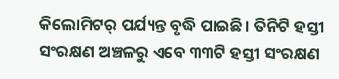କିଲୋମିଟର୍‌ ପର୍ଯ୍ୟନ୍ତ ବୃଦ୍ଧି ପାଇଛି। ତିନିଟି ହସ୍ତୀ ସଂରକ୍ଷଣ ଅଞ୍ଚଳରୁ ଏବେ ୩୩ଟି ହସ୍ତୀ ସଂରକ୍ଷଣ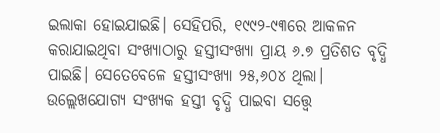ଇଲାକା ହୋଇଯାଇଛି। ସେହିପରି, ୧୯୯୨-୯୩ରେ ଆକଳନ କରାଯାଇଥିବା ସଂଖ୍ୟାଠାରୁ ହସ୍ତୀସଂଖ୍ୟା ପ୍ରାୟ ୬.୭ ପ୍ରତିଶତ ବୃଦ୍ଧି ପାଇଛି। ସେତେବେଳେ ହସ୍ତୀସଂଖ୍ୟା ୨୫,୬୦୪ ଥିଲା। ଉଲ୍ଲେଖଯୋଗ୍ୟ ସଂଖ୍ୟକ ହସ୍ତୀ ବୃଦ୍ଧି ପାଇବା ସତ୍ତ୍ବେ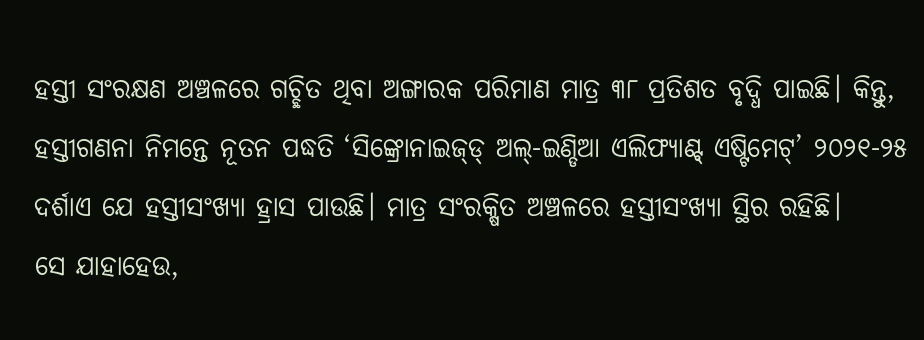ହସ୍ତୀ ସଂରକ୍ଷଣ ଅଞ୍ଚଳରେ ଗଚ୍ଛିତ ଥିବା ଅଙ୍ଗାରକ ପରିମାଣ ମାତ୍ର ୩୮ ପ୍ରତିଶତ ବୃଦ୍ଧି ପାଇଛି। କିନ୍ତୁ, ହସ୍ତୀଗଣନା ନିମ‌ନ୍ତେ ନୂତନ ପଦ୍ଧତି ‘ସିଙ୍କ୍ରୋନାଇଜ୍‌ଡ୍‌ ଅଲ୍‌-ଇଣ୍ଡିଆ ଏଲିଫ୍ୟାଣ୍ଟ୍‌ ଏଷ୍ଟିମେଟ୍‌’ ୨୦୨୧-୨୫ ଦର୍ଶାଏ ଯେ ହସ୍ତୀସଂଖ୍ୟା ହ୍ରାସ ପାଉଛି। ମାତ୍ର ସଂରକ୍ଷିତ ଅଞ୍ଚଳରେ ହସ୍ତୀସଂଖ୍ୟା ସ୍ଥିର ରହିଛି।
ସେ ଯାହାହେଉ,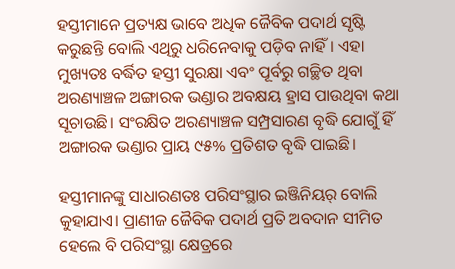ହସ୍ତୀମାନେ ପ୍ରତ୍ୟକ୍ଷ ଭାବେ ଅଧିକ ଜୈବିକ ପଦାର୍ଥ ସୃଷ୍ଟି କରୁଛନ୍ତି ବୋଲି ଏଥିରୁ ଧରିନେବାକୁ ପଡ଼ିବ ନାହିଁ। ଏହା ମୁଖ୍ୟତଃ ବର୍ଦ୍ଧିତ ହସ୍ତୀ ସୁରକ୍ଷା ଏବଂ ପୂର୍ବରୁ ଗଚ୍ଛିତ ଥିବା ଅରଣ୍ୟାଞ୍ଚଳ ଅଙ୍ଗାରକ ଭଣ୍ଡାର ଅବକ୍ଷୟ ହ୍ରାସ ପାଉଥିବା କଥା ସୂଚାଉଛି। ସଂରକ୍ଷିତ ଅରଣ୍ୟାଞ୍ଚଳ ସମ୍ପ୍ରସାରଣ ବୃଦ୍ଧି ଯୋଗୁଁ ହିଁ ଅଙ୍ଗାରକ ଭଣ୍ଡାର ପ୍ରାୟ ୯୫% ପ୍ରତିଶତ ବୃଦ୍ଧି ପାଇଛି।

ହସ୍ତୀମାନଙ୍କୁ ସାଧାରଣତଃ ପରିସଂସ୍ଥାର ଇଞ୍ଜିନିୟର୍‌ ବୋଲି କୁହାଯାଏ। ପ୍ରାଣୀଜ ଜୈବିକ ପଦାର୍ଥ ପ୍ରତି ଅବଦାନ ସୀମିତ ହେଲେ ବି ପରିସଂସ୍ଥା କ୍ଷେତ୍ରରେ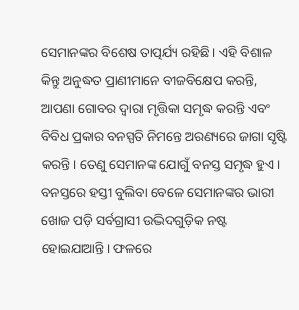ସେମାନଙ୍କର ବିଶେଷ ତାତ୍ପର୍ଯ୍ୟ ରହିଛି। ଏହି ବିଶାଳ କିନ୍ତୁ ଅନୁଦ୍ଧତ ପ୍ରାଣୀମାନେ ବୀଜବିକ୍ଷେପ କରନ୍ତି, ଆପଣା ଗୋବର ଦ୍ବାରା ମୃତ୍ତିକା ସମୃଦ୍ଧ କରନ୍ତି ଏବଂ ବିବିଧ ପ୍ରକାର ବନସ୍ପତି ନିମନ୍ତେ ଅରଣ୍ୟରେ ଜାଗା ସୃଷ୍ଟି କରନ୍ତି। ତେଣୁ ସେମାନଙ୍କ ଯୋଗୁଁ ବନସ୍ତ ସମୃଦ୍ଧ ହୁଏ। ବନସ୍ତରେ ହସ୍ତୀ ବୁଲିବା ବେଳେ ସେମାନଙ୍କର ଭାରୀ ଖୋଜ ପଡ଼ି ସର୍ବଗ୍ରାସୀ ଉଦ୍ଭିଦଗୁଡ଼ିକ ନଷ୍ଟ ହୋଇଯାଆନ୍ତି। ଫଳରେ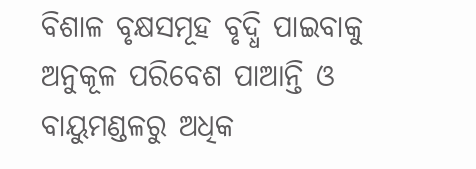ବିଶାଳ ବୃକ୍ଷସମୂହ ବୃଦ୍ଧି ପାଇବାକୁ ଅନୁକୂଳ ପରିବେଶ ପାଆନ୍ତି ଓ ବାୟୁମଣ୍ଡଳରୁ ଅଧିକ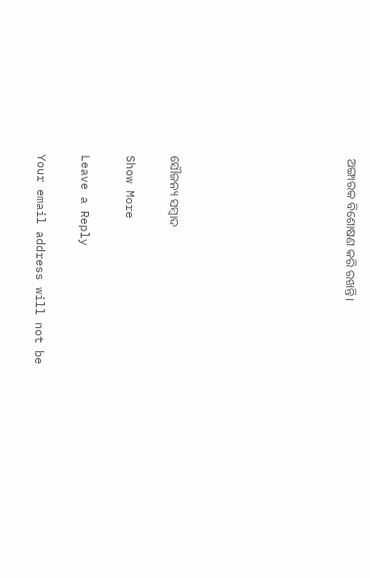ଅଙ୍ଗାରକ ବିଶୋଷଣ କରି ରଖନ୍ତି।







ସୌଜନ୍ୟ ସମ୍ବାଦ

Show More

Leave a Reply

Your email address will not be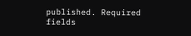published. Required fields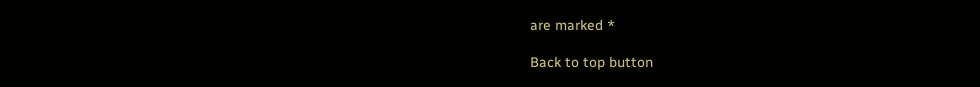are marked *

Back to top button